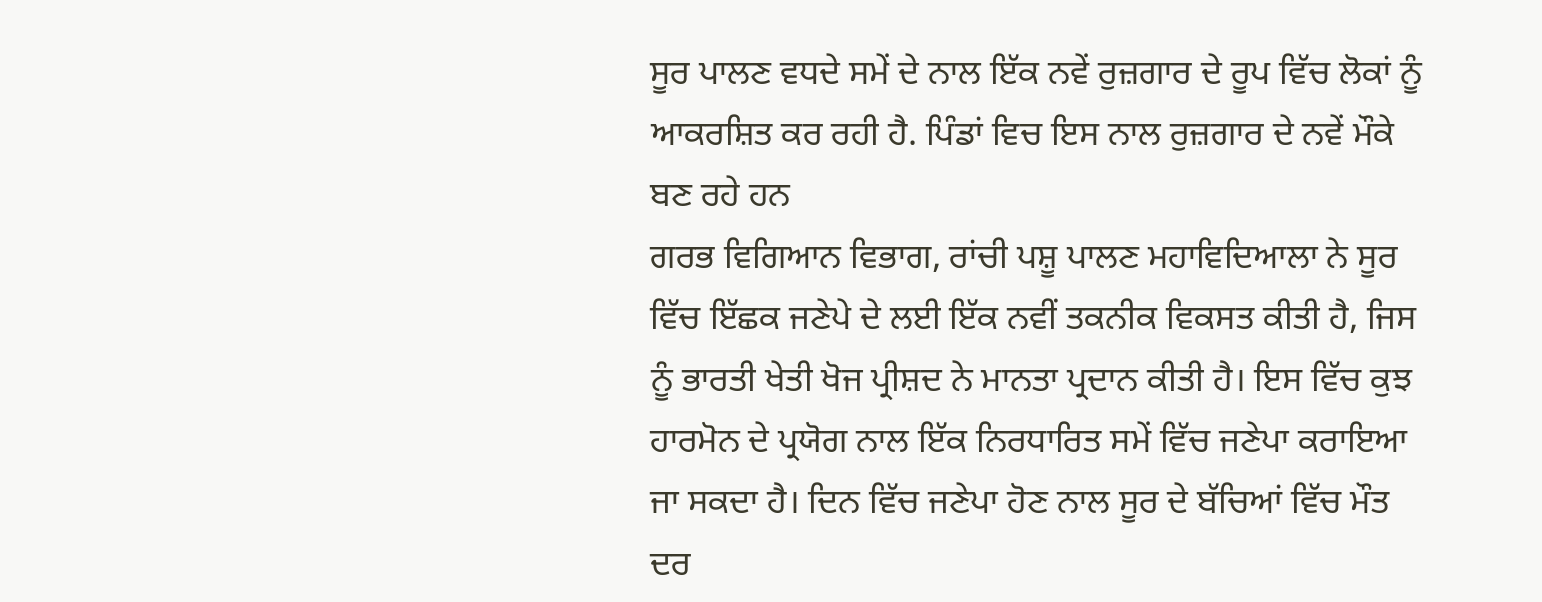ਸੂਰ ਪਾਲਣ ਵਧਦੇ ਸਮੇਂ ਦੇ ਨਾਲ ਇੱਕ ਨਵੇਂ ਰੁਜ਼ਗਾਰ ਦੇ ਰੂਪ ਵਿੱਚ ਲੋਕਾਂ ਨੂੰ ਆਕਰਸ਼ਿਤ ਕਰ ਰਹੀ ਹੈ. ਪਿੰਡਾਂ ਵਿਚ ਇਸ ਨਾਲ ਰੁਜ਼ਗਾਰ ਦੇ ਨਵੇਂ ਮੌਕੇ ਬਣ ਰਹੇ ਹਨ
ਗਰਭ ਵਿਗਿਆਨ ਵਿਭਾਗ, ਰਾਂਚੀ ਪਸ਼ੂ ਪਾਲਣ ਮਹਾਵਿਦਿਆਲਾ ਨੇ ਸੂਰ ਵਿੱਚ ਇੱਛਕ ਜਣੇਪੇ ਦੇ ਲਈ ਇੱਕ ਨਵੀਂ ਤਕਨੀਕ ਵਿਕਸਤ ਕੀਤੀ ਹੈ, ਜਿਸ ਨੂੰ ਭਾਰਤੀ ਖੇਤੀ ਖੋਜ ਪ੍ਰੀਸ਼ਦ ਨੇ ਮਾਨਤਾ ਪ੍ਰਦਾਨ ਕੀਤੀ ਹੈ। ਇਸ ਵਿੱਚ ਕੁਝ ਹਾਰਮੋਨ ਦੇ ਪ੍ਰਯੋਗ ਨਾਲ ਇੱਕ ਨਿਰਧਾਰਿਤ ਸਮੇਂ ਵਿੱਚ ਜਣੇਪਾ ਕਰਾਇਆ ਜਾ ਸਕਦਾ ਹੈ। ਦਿਨ ਵਿੱਚ ਜਣੇਪਾ ਹੋਣ ਨਾਲ ਸੂਰ ਦੇ ਬੱਚਿਆਂ ਵਿੱਚ ਮੌਤ ਦਰ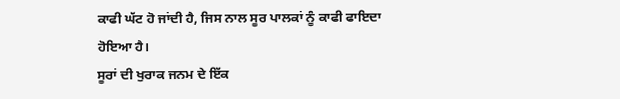ਕਾਫੀ ਘੱਟ ਹੋ ਜਾਂਦੀ ਹੈ, ਜਿਸ ਨਾਲ ਸੂਰ ਪਾਲਕਾਂ ਨੂੰ ਕਾਫੀ ਫਾਇਦਾ ਹੋਇਆ ਹੈ।
ਸੂਰਾਂ ਦੀ ਖੁਰਾਕ ਜਨਮ ਦੇ ਇੱਕ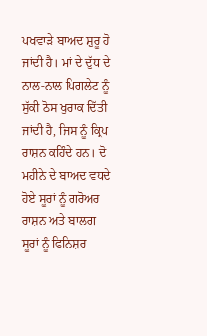ਪਖਵਾੜੇ ਬਾਅਦ ਸ਼ੁਰੂ ਹੋ ਜਾਂਦੀ ਹੈ। ਮਾਂ ਦੇ ਦੁੱਧ ਦੇ ਨਾਲ-ਨਾਲ ਪਿਗਲੇਟ ਨੂੰ ਸੁੱਕੀ ਠੋਸ ਖੁਰਾਕ ਦਿੱਤੀ ਜਾਂਦੀ ਹੈ, ਜਿਸ ਨੂੰ ਕ੍ਰਿਪ ਰਾਸ਼ਨ ਕਹਿੰਦੇ ਹਨ। ਦੋ ਮਹੀਨੇ ਦੇ ਬਾਅਦ ਵਧਦੇ ਹੋਏ ਸੂਰਾਂ ਨੂੰ ਗਰੋਅਰ ਰਾਸ਼ਨ ਅਤੇ ਬਾਲਗ ਸੂਰਾਂ ਨੂੰ ਫਿਨਿਸ਼ਰ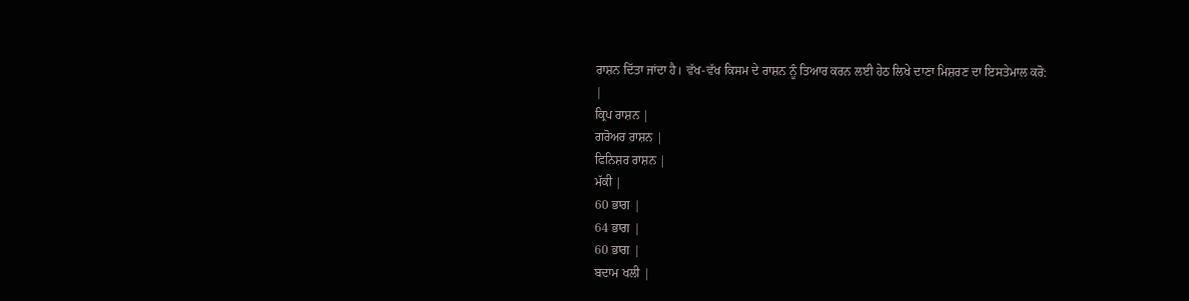ਰਾਸ਼ਨ ਦਿੱਤਾ ਜਾਂਦਾ ਹੈ। ਵੱਖ-ਵੱਖ ਕਿਸਮ ਦੇ ਰਾਸ਼ਨ ਨੂੰ ਤਿਆਰ ਕਰਨ ਲਈ ਹੇਠ ਲਿਖੇ ਦਾਣਾ ਮਿਸ਼ਰਣ ਦਾ ਇਸਤੇਮਾਲ ਕਰੋ:
|
ਕ੍ਰਿਪ ਰਾਸ਼ਨ |
ਗਰੋਅਰ ਰਾਸ਼ਨ |
ਫਿਨਿਸ਼ਰ ਰਾਸ਼ਨ |
ਮੱਕੀ |
60 ਭਾਗ |
64 ਭਾਗ |
60 ਭਾਗ |
ਬਦਾਮ ਖਲੀ |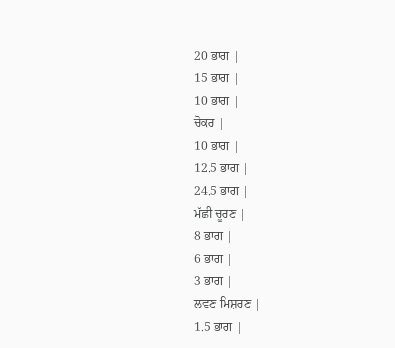20 ਭਾਗ |
15 ਭਾਗ |
10 ਭਾਗ |
ਚੋਕਰ |
10 ਭਾਗ |
12.5 ਭਾਗ |
24.5 ਭਾਗ |
ਮੱਛੀ ਚੂਰਣ |
8 ਭਾਗ |
6 ਭਾਗ |
3 ਭਾਗ |
ਲਵਣ ਮਿਸ਼ਰਣ |
1.5 ਭਾਗ |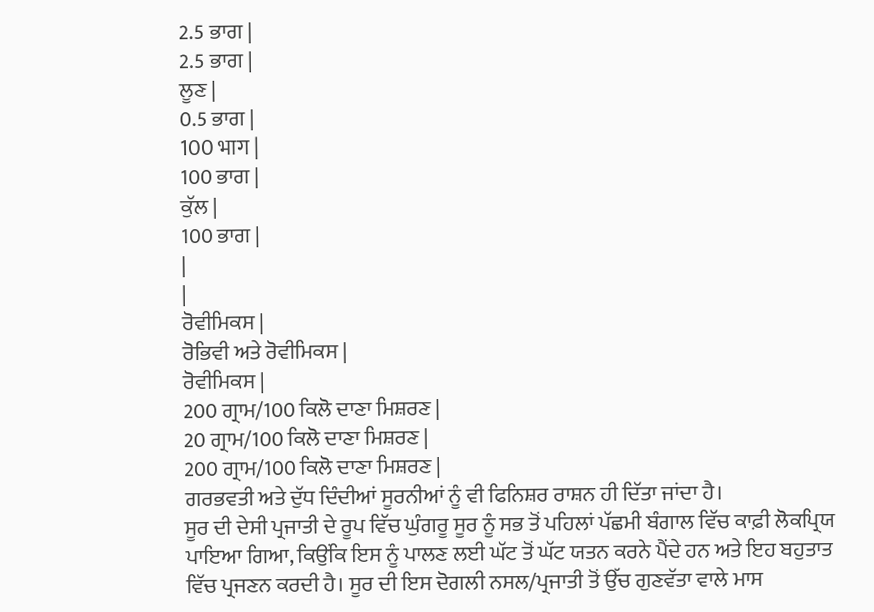2.5 ਭਾਗ |
2.5 ਭਾਗ |
ਲੂਣ |
0.5 ਭਾਗ |
100 भाग |
100 ਭਾਗ |
ਕੁੱਲ |
100 ਭਾਗ |
|
|
ਰੋਵੀਮਿਕਸ |
ਰੋਭਿਵੀ ਅਤੇ ਰੋਵੀਮਿਕਸ |
ਰੋਵੀਮਿਕਸ |
200 ਗ੍ਰਾਮ/100 ਕਿਲੋ ਦਾਣਾ ਮਿਸ਼ਰਣ |
20 ਗ੍ਰਾਮ/100 ਕਿਲੋ ਦਾਣਾ ਮਿਸ਼ਰਣ |
200 ਗ੍ਰਾਮ/100 ਕਿਲੋ ਦਾਣਾ ਮਿਸ਼ਰਣ |
ਗਰਭਵਤੀ ਅਤੇ ਦੁੱਧ ਦਿੰਦੀਆਂ ਸੂਰਨੀਆਂ ਨੂੰ ਵੀ ਫਿਨਿਸ਼ਰ ਰਾਸ਼ਨ ਹੀ ਦਿੱਤਾ ਜਾਂਦਾ ਹੈ।
ਸੂਰ ਦੀ ਦੇਸੀ ਪ੍ਰਜਾਤੀ ਦੇ ਰੂਪ ਵਿੱਚ ਘੁੰਗਰੂ ਸੂਰ ਨੂੰ ਸਭ ਤੋਂ ਪਹਿਲਾਂ ਪੱਛਮੀ ਬੰਗਾਲ ਵਿੱਚ ਕਾਫ਼ੀ ਲੋਕਪ੍ਰਿਯ ਪਾਇਆ ਗਿਆ, ਕਿਉਂਕਿ ਇਸ ਨੂੰ ਪਾਲਣ ਲਈ ਘੱਟ ਤੋਂ ਘੱਟ ਯਤਨ ਕਰਨੇ ਪੈਂਦੇ ਹਨ ਅਤੇ ਇਹ ਬਹੁਤਾਤ ਵਿੱਚ ਪ੍ਰਜਣਨ ਕਰਦੀ ਹੈ। ਸੂਰ ਦੀ ਇਸ ਦੋਗਲੀ ਨਸਲ/ਪ੍ਰਜਾਤੀ ਤੋਂ ਉੱਚ ਗੁਣਵੱਤਾ ਵਾਲੇ ਮਾਸ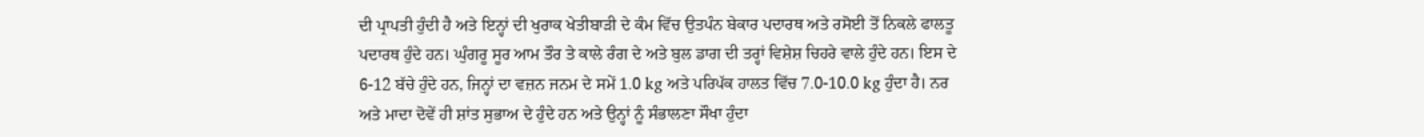ਦੀ ਪ੍ਰਾਪਤੀ ਹੁੰਦੀ ਹੈ ਅਤੇ ਇਨ੍ਹਾਂ ਦੀ ਖੁਰਾਕ ਖੇਤੀਬਾੜੀ ਦੇ ਕੰਮ ਵਿੱਚ ਉਤਪੰਨ ਬੇਕਾਰ ਪਦਾਰਥ ਅਤੇ ਰਸੋਈ ਤੋਂ ਨਿਕਲੇ ਫਾਲਤੂ ਪਦਾਰਥ ਹੁੰਦੇ ਹਨ। ਘੁੰਗਰੂ ਸੂਰ ਆਮ ਤੌਰ ਤੇ ਕਾਲੇ ਰੰਗ ਦੇ ਅਤੇ ਬੁਲ ਡਾਗ ਦੀ ਤਰ੍ਹਾਂ ਵਿਸ਼ੇਸ਼ ਚਿਹਰੇ ਵਾਲੇ ਹੁੰਦੇ ਹਨ। ਇਸ ਦੇ 6-12 ਬੱਚੇ ਹੁੰਦੇ ਹਨ, ਜਿਨ੍ਹਾਂ ਦਾ ਵਜ਼ਨ ਜਨਮ ਦੇ ਸਮੇਂ 1.0 kg ਅਤੇ ਪਰਿਪੱਕ ਹਾਲਤ ਵਿੱਚ 7.0-10.0 kg ਹੁੰਦਾ ਹੈ। ਨਰ ਅਤੇ ਮਾਦਾ ਦੋਵੇਂ ਹੀ ਸ਼ਾਂਤ ਸੁਭਾਅ ਦੇ ਹੁੰਦੇ ਹਨ ਅਤੇ ਉਨ੍ਹਾਂ ਨੂੰ ਸੰਭਾਲਣਾ ਸੌਖਾ ਹੁੰਦਾ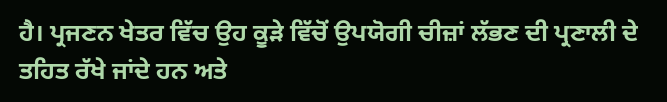ਹੈ। ਪ੍ਰਜਣਨ ਖੇਤਰ ਵਿੱਚ ਉਹ ਕੂੜੇ ਵਿੱਚੋਂ ਉਪਯੋਗੀ ਚੀਜ਼ਾਂ ਲੱਭਣ ਦੀ ਪ੍ਰਣਾਲੀ ਦੇ ਤਹਿਤ ਰੱਖੇ ਜਾਂਦੇ ਹਨ ਅਤੇ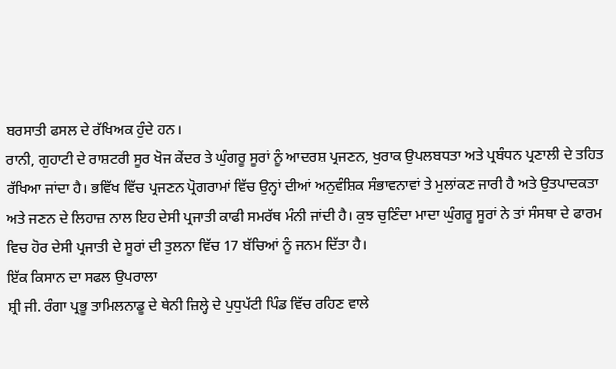ਬਰਸਾਤੀ ਫਸਲ ਦੇ ਰੱਖਿਅਕ ਹੁੰਦੇ ਹਨ।
ਰਾਨੀ, ਗੁਹਾਟੀ ਦੇ ਰਾਸ਼ਟਰੀ ਸੂਰ ਖੋਜ ਕੇਂਦਰ ਤੇ ਘੁੰਗਰੂ ਸੂਰਾਂ ਨੂੰ ਆਦਰਸ਼ ਪ੍ਰਜਣਨ, ਖੁਰਾਕ ਉਪਲਬਧਤਾ ਅਤੇ ਪ੍ਰਬੰਧਨ ਪ੍ਰਣਾਲੀ ਦੇ ਤਹਿਤ ਰੱਖਿਆ ਜਾਂਦਾ ਹੈ। ਭਵਿੱਖ ਵਿੱਚ ਪ੍ਰਜਣਨ ਪ੍ਰੋਗਰਾਮਾਂ ਵਿੱਚ ਉਨ੍ਹਾਂ ਦੀਆਂ ਅਨੁਵੰਸ਼ਿਕ ਸੰਭਾਵਨਾਵਾਂ ਤੇ ਮੁਲਾਂਕਣ ਜਾਰੀ ਹੈ ਅਤੇ ਉਤਪਾਦਕਤਾ ਅਤੇ ਜਣਨ ਦੇ ਲਿਹਾਜ਼ ਨਾਲ ਇਹ ਦੇਸੀ ਪ੍ਰਜਾਤੀ ਕਾਫੀ ਸਮਰੱਥ ਮੰਨੀ ਜਾਂਦੀ ਹੈ। ਕੁਝ ਚੁਣਿੰਦਾ ਮਾਦਾ ਘੁੰਗਰੂ ਸੂਰਾਂ ਨੇ ਤਾਂ ਸੰਸਥਾ ਦੇ ਫਾਰਮ ਵਿਚ ਹੋਰ ਦੇਸੀ ਪ੍ਰਜਾਤੀ ਦੇ ਸੂਰਾਂ ਦੀ ਤੁਲਨਾ ਵਿੱਚ 17 ਬੱਚਿਆਂ ਨੂੰ ਜਨਮ ਦਿੱਤਾ ਹੈ।
ਇੱਕ ਕਿਸਾਨ ਦਾ ਸਫਲ ਉਪਰਾਲਾ
ਸ਼੍ਰੀ ਜੀ. ਰੰਗਾ ਪ੍ਰਭੂ ਤਾਮਿਲਨਾਡੂ ਦੇ ਥੇਨੀ ਜ਼ਿਲ੍ਹੇ ਦੇ ਪੁਧੁਪੱਟੀ ਪਿੰਡ ਵਿੱਚ ਰਹਿਣ ਵਾਲੇ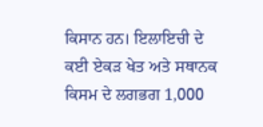ਕਿਸਾਨ ਹਨ। ਇਲਾਇਚੀ ਦੇ ਕਈ ਏਕੜ ਖੇਤ ਅਤੇ ਸਥਾਨਕ ਕਿਸਮ ਦੇ ਲਗਭਗ 1,000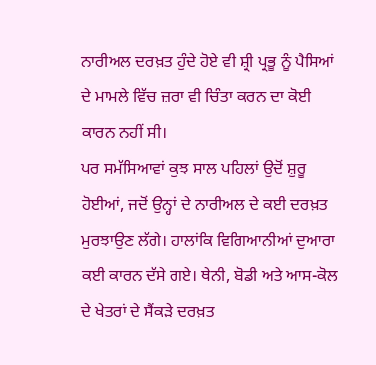ਨਾਰੀਅਲ ਦਰਖ਼ਤ ਹੁੰਦੇ ਹੋਏ ਵੀ ਸ਼੍ਰੀ ਪ੍ਰਭੂ ਨੂੰ ਪੈਸਿਆਂ ਦੇ ਮਾਮਲੇ ਵਿੱਚ ਜ਼ਰਾ ਵੀ ਚਿੰਤਾ ਕਰਨ ਦਾ ਕੋਈ ਕਾਰਨ ਨਹੀਂ ਸੀ।
ਪਰ ਸਮੱਸਿਆਵਾਂ ਕੁਝ ਸਾਲ ਪਹਿਲਾਂ ਉਦੋਂ ਸ਼ੁਰੂ ਹੋਈਆਂ, ਜਦੋਂ ਉਨ੍ਹਾਂ ਦੇ ਨਾਰੀਅਲ ਦੇ ਕਈ ਦਰਖ਼ਤ ਮੁਰਝਾਉਣ ਲੱਗੇ। ਹਾਲਾਂਕਿ ਵਿਗਿਆਨੀਆਂ ਦੁਆਰਾ ਕਈ ਕਾਰਨ ਦੱਸੇ ਗਏ। ਥੇਨੀ, ਬੋਡੀ ਅਤੇ ਆਸ-ਕੋਲ ਦੇ ਖੇਤਰਾਂ ਦੇ ਸੈਂਕੜੇ ਦਰਖ਼ਤ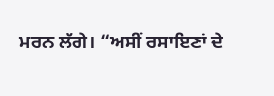ਮਰਨ ਲੱਗੇ। “ਅਸੀਂ ਰਸਾਇਣਾਂ ਦੇ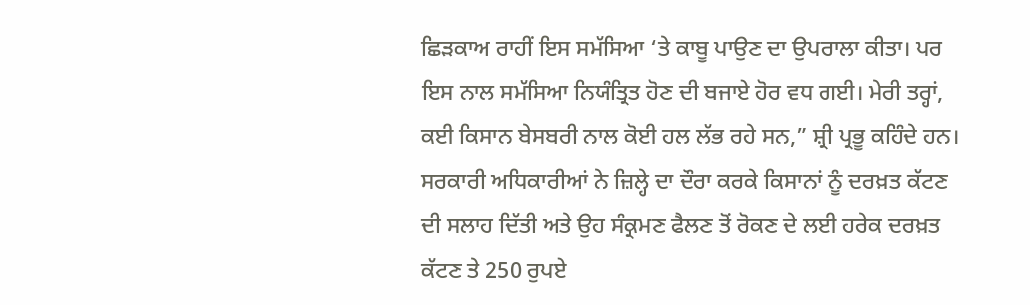ਛਿੜਕਾਅ ਰਾਹੀਂ ਇਸ ਸਮੱਸਿਆ ‘ਤੇ ਕਾਬੂ ਪਾਉਣ ਦਾ ਉਪਰਾਲਾ ਕੀਤਾ। ਪਰ ਇਸ ਨਾਲ ਸਮੱਸਿਆ ਨਿਯੰਤ੍ਰਿਤ ਹੋਣ ਦੀ ਬਜਾਏ ਹੋਰ ਵਧ ਗਈ। ਮੇਰੀ ਤਰ੍ਹਾਂ, ਕਈ ਕਿਸਾਨ ਬੇਸਬਰੀ ਨਾਲ ਕੋਈ ਹਲ ਲੱਭ ਰਹੇ ਸਨ,” ਸ਼੍ਰੀ ਪ੍ਰਭੂ ਕਹਿੰਦੇ ਹਨ।
ਸਰਕਾਰੀ ਅਧਿਕਾਰੀਆਂ ਨੇ ਜ਼ਿਲ੍ਹੇ ਦਾ ਦੌਰਾ ਕਰਕੇ ਕਿਸਾਨਾਂ ਨੂੰ ਦਰਖ਼ਤ ਕੱਟਣ ਦੀ ਸਲਾਹ ਦਿੱਤੀ ਅਤੇ ਉਹ ਸੰਕ੍ਰਮਣ ਫੈਲਣ ਤੋਂ ਰੋਕਣ ਦੇ ਲਈ ਹਰੇਕ ਦਰਖ਼ਤ ਕੱਟਣ ਤੇ 250 ਰੁਪਏ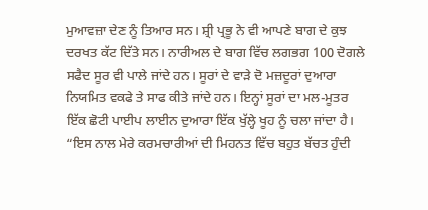ਮੁਆਵਜ਼ਾ ਦੇਣ ਨੂੰ ਤਿਆਰ ਸਨ। ਸ਼੍ਰੀ ਪ੍ਰਭੂ ਨੇ ਵੀ ਆਪਣੇ ਬਾਗ ਦੇ ਕੁਝ ਦਰਖਤ ਕੱਟ ਦਿੱਤੇ ਸਨ। ਨਾਰੀਅਲ ਦੇ ਬਾਗ ਵਿੱਚ ਲਗਭਗ 100 ਦੋਗਲੇ ਸਫੈਦ ਸੂਰ ਵੀ ਪਾਲੇ ਜਾਂਦੇ ਹਨ। ਸੂਰਾਂ ਦੇ ਵਾੜੇ ਦੋ ਮਜ਼ਦੂਰਾਂ ਦੁਆਰਾ ਨਿਯਮਿਤ ਵਕਫੇ ਤੇ ਸਾਫ ਕੀਤੇ ਜਾਂਦੇ ਹਨ। ਇਨ੍ਹਾਂ ਸੂਰਾਂ ਦਾ ਮਲ-ਮੂਤਰ ਇੱਕ ਛੋਟੀ ਪਾਈਪ ਲਾਈਨ ਦੁਆਰਾ ਇੱਕ ਖੁੱਲ੍ਹੇ ਖੂਹ ਨੂੰ ਚਲਾ ਜਾਂਦਾ ਹੈ। “ਇਸ ਨਾਲ ਮੇਰੇ ਕਰਮਚਾਰੀਆਂ ਦੀ ਮਿਹਨਤ ਵਿੱਚ ਬਹੁਤ ਬੱਚਤ ਹੁੰਦੀ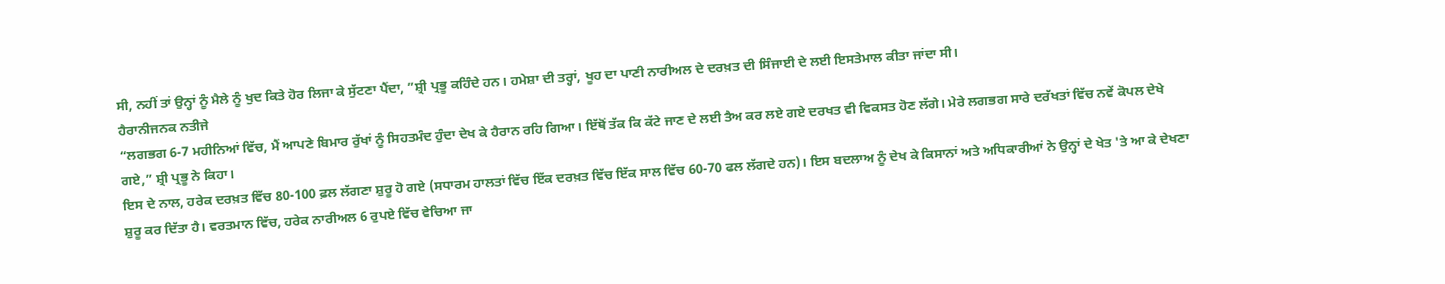ਸੀ, ਨਹੀਂ ਤਾਂ ਉਨ੍ਹਾਂ ਨੂੰ ਮੈਲੇ ਨੂੰ ਖੁਦ ਕਿਤੇ ਹੋਰ ਲਿਜਾ ਕੇ ਸੁੱਟਣਾ ਪੈਂਦਾ, ”ਸ਼੍ਰੀ ਪ੍ਰਭੂ ਕਹਿੰਦੇ ਹਨ। ਹਮੇਸ਼ਾ ਦੀ ਤਰ੍ਹਾਂ, ਖੂਹ ਦਾ ਪਾਣੀ ਨਾਰੀਅਲ ਦੇ ਦਰਖ਼ਤ ਦੀ ਸਿੰਜਾਈ ਦੇ ਲਈ ਇਸਤੇਮਾਲ ਕੀਤਾ ਜਾਂਦਾ ਸੀ।
ਹੈਰਾਨੀਜਨਕ ਨਤੀਜੇ
“ਲਗਭਗ 6-7 ਮਹੀਨਿਆਂ ਵਿੱਚ, ਮੈਂ ਆਪਣੇ ਬਿਮਾਰ ਰੁੱਖਾਂ ਨੂੰ ਸਿਹਤਮੰਦ ਹੁੰਦਾ ਦੇਖ ਕੇ ਹੈਰਾਨ ਰਹਿ ਗਿਆ। ਇੱਥੋਂ ਤੱਕ ਕਿ ਕੱਟੇ ਜਾਣ ਦੇ ਲਈ ਤੈਅ ਕਰ ਲਏ ਗਏ ਦਰਖਤ ਵੀ ਵਿਕਸਤ ਹੋਣ ਲੱਗੇ। ਮੇਰੇ ਲਗਭਗ ਸਾਰੇ ਦਰੱਖਤਾਂ ਵਿੱਚ ਨਵੇਂ ਕੋਪਲ ਦੇਖੇ ਗਏ,” ਸ਼੍ਰੀ ਪ੍ਰਭੂ ਨੇ ਕਿਹਾ।
ਇਸ ਦੇ ਨਾਲ, ਹਰੇਕ ਦਰਖ਼ਤ ਵਿੱਚ 80-100 ਫ਼ਲ ਲੱਗਣਾ ਸ਼ੁਰੂ ਹੋ ਗਏ (ਸਧਾਰਮ ਹਾਲਤਾਂ ਵਿੱਚ ਇੱਕ ਦਰਖ਼ਤ ਵਿੱਚ ਇੱਕ ਸਾਲ ਵਿੱਚ 60-70 ਫਲ ਲੱਗਦੇ ਹਨ)। ਇਸ ਬਦਲਾਅ ਨੂੰ ਦੇਖ ਕੇ ਕਿਸਾਨਾਂ ਅਤੇ ਅਧਿਕਾਰੀਆਂ ਨੇ ਉਨ੍ਹਾਂ ਦੇ ਖੇਤ 'ਤੇ ਆ ਕੇ ਦੇਖਣਾ ਸ਼ੁਰੂ ਕਰ ਦਿੱਤਾ ਹੈ। ਵਰਤਮਾਨ ਵਿੱਚ, ਹਰੇਕ ਨਾਰੀਅਲ 6 ਰੁਪਏ ਵਿੱਚ ਵੇਚਿਆ ਜਾ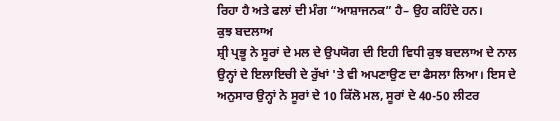ਰਿਹਾ ਹੈ ਅਤੇ ਫਲਾਂ ਦੀ ਮੰਗ “ਆਸ਼ਾਜਨਕ” ਹੈ– ਉਹ ਕਹਿੰਦੇ ਹਨ।
ਕੁਝ ਬਦਲਾਅ
ਸ਼੍ਰੀ ਪ੍ਰਭੂ ਨੇ ਸੂਰਾਂ ਦੇ ਮਲ ਦੇ ਉਪਯੋਗ ਦੀ ਇਹੀ ਵਿਧੀ ਕੁਝ ਬਦਲਾਅ ਦੇ ਨਾਲ ਉਨ੍ਹਾਂ ਦੇ ਇਲਾਇਚੀ ਦੇ ਰੁੱਖਾਂ 'ਤੇ ਵੀ ਅਪਣਾਉਣ ਦਾ ਫੈਸਲਾ ਲਿਆ। ਇਸ ਦੇ ਅਨੁਸਾਰ ਉਨ੍ਹਾਂ ਨੇ ਸੂਰਾਂ ਦੇ 10 ਕਿੱਲੋ ਮਲ, ਸੂਰਾਂ ਦੇ 40-50 ਲੀਟਰ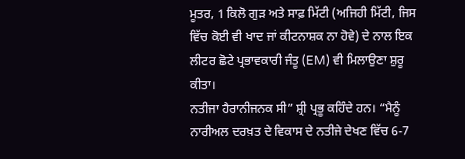ਮੂਤਰ, 1 ਕਿਲੋ ਗੁੜ ਅਤੇ ਸਾਫ਼ ਮਿੱਟੀ (ਅਜਿਹੀ ਮਿੱਟੀ, ਜਿਸ ਵਿੱਚ ਕੋਈ ਵੀ ਖਾਦ ਜਾਂ ਕੀਟਨਾਸ਼ਕ ਨਾ ਹੋਵੇ) ਦੇ ਨਾਲ ਇਕ ਲੀਟਰ ਛੋਟੇ ਪ੍ਰਭਾਵਕਾਰੀ ਜੰਤੂ (EM) ਵੀ ਮਿਲਾਉਣਾ ਸ਼ੁਰੂ ਕੀਤਾ।
ਨਤੀਜਾ ਹੈਰਾਨੀਜਨਕ ਸੀ” ਸ਼੍ਰੀ ਪ੍ਰਭੂ ਕਹਿੰਦੇ ਹਨ। “ਮੈਨੂੰ ਨਾਰੀਅਲ ਦਰਖ਼ਤ ਦੇ ਵਿਕਾਸ ਦੇ ਨਤੀਜੇ ਦੇਖਣ ਵਿੱਚ 6-7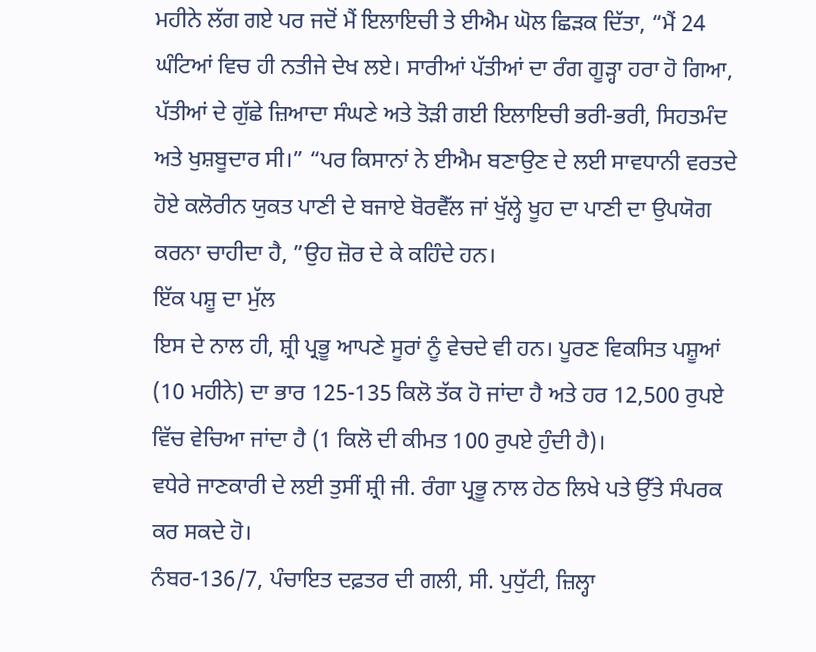ਮਹੀਨੇ ਲੱਗ ਗਏ ਪਰ ਜਦੋਂ ਮੈਂ ਇਲਾਇਚੀ ਤੇ ਈਐਮ ਘੋਲ ਛਿੜਕ ਦਿੱਤਾ, “ਮੈਂ 24 ਘੰਟਿਆਂ ਵਿਚ ਹੀ ਨਤੀਜੇ ਦੇਖ ਲਏ। ਸਾਰੀਆਂ ਪੱਤੀਆਂ ਦਾ ਰੰਗ ਗੂੜ੍ਹਾ ਹਰਾ ਹੋ ਗਿਆ, ਪੱਤੀਆਂ ਦੇ ਗੁੱਛੇ ਜ਼ਿਆਦਾ ਸੰਘਣੇ ਅਤੇ ਤੋੜੀ ਗਈ ਇਲਾਇਚੀ ਭਰੀ-ਭਰੀ, ਸਿਹਤਮੰਦ ਅਤੇ ਖੁਸ਼ਬੂਦਾਰ ਸੀ।” “ਪਰ ਕਿਸਾਨਾਂ ਨੇ ਈਐਮ ਬਣਾਉਣ ਦੇ ਲਈ ਸਾਵਧਾਨੀ ਵਰਤਦੇ ਹੋਏ ਕਲੋਰੀਨ ਯੁਕਤ ਪਾਣੀ ਦੇ ਬਜਾਏ ਬੋਰਵੈੱਲ ਜਾਂ ਖੁੱਲ੍ਹੇ ਖੂਹ ਦਾ ਪਾਣੀ ਦਾ ਉਪਯੋਗ ਕਰਨਾ ਚਾਹੀਦਾ ਹੈ, ”ਉਹ ਜ਼ੋਰ ਦੇ ਕੇ ਕਹਿੰਦੇ ਹਨ।
ਇੱਕ ਪਸ਼ੂ ਦਾ ਮੁੱਲ
ਇਸ ਦੇ ਨਾਲ ਹੀ, ਸ਼੍ਰੀ ਪ੍ਰਭੂ ਆਪਣੇ ਸੂਰਾਂ ਨੂੰ ਵੇਚਦੇ ਵੀ ਹਨ। ਪੂਰਣ ਵਿਕਸਿਤ ਪਸ਼ੂਆਂ (10 ਮਹੀਨੇ) ਦਾ ਭਾਰ 125-135 ਕਿਲੋ ਤੱਕ ਹੋ ਜਾਂਦਾ ਹੈ ਅਤੇ ਹਰ 12,500 ਰੁਪਏ ਵਿੱਚ ਵੇਚਿਆ ਜਾਂਦਾ ਹੈ (1 ਕਿਲੋ ਦੀ ਕੀਮਤ 100 ਰੁਪਏ ਹੁੰਦੀ ਹੈ)।
ਵਧੇਰੇ ਜਾਣਕਾਰੀ ਦੇ ਲਈ ਤੁਸੀਂ ਸ਼੍ਰੀ ਜੀ. ਰੰਗਾ ਪ੍ਰਭੂ ਨਾਲ ਹੇਠ ਲਿਖੇ ਪਤੇ ਉੱਤੇ ਸੰਪਰਕ ਕਰ ਸਕਦੇ ਹੋ।
ਨੰਬਰ-136/7, ਪੰਚਾਇਤ ਦਫ਼ਤਰ ਦੀ ਗਲੀ, ਸੀ. ਪੁਧੁੱਟੀ, ਜ਼ਿਲ੍ਹਾ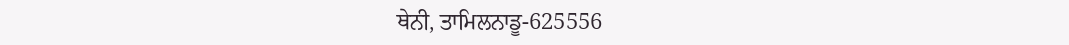ਥੇਨੀ, ਤਾਮਿਲਨਾਡੂ-625556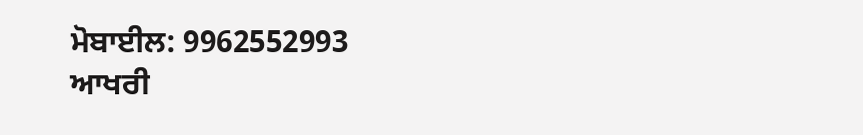ਮੋਬਾਈਲ: 9962552993
ਆਖਰੀ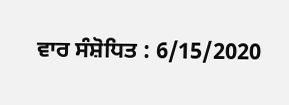ਵਾਰ ਸੰਸ਼ੋਧਿਤ : 6/15/2020